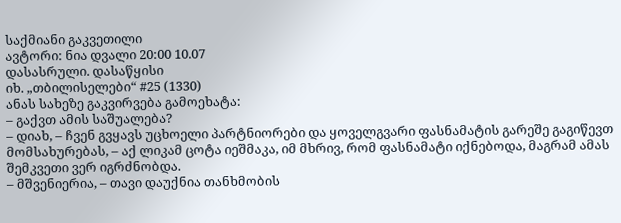საქმიანი გაკვეთილი
ავტორი: ნია დვალი 20:00 10.07
დასასრული. დასაწყისი
იხ. „თბილისელები“ #25 (1330)
ანას სახეზე გაკვირვება გამოეხატა:
– გაქვთ ამის საშუალება?
– დიახ, – ჩვენ გვყავს უცხოელი პარტნიორები და ყოველგვარი ფასნამატის გარეშე გაგიწევთ მომსახურებას, – აქ ლიკამ ცოტა იეშმაკა, იმ მხრივ, რომ ფასნამატი იქნებოდა, მაგრამ ამას შემკვეთი ვერ იგრძნობდა.
– მშვენიერია, – თავი დაუქნია თანხმობის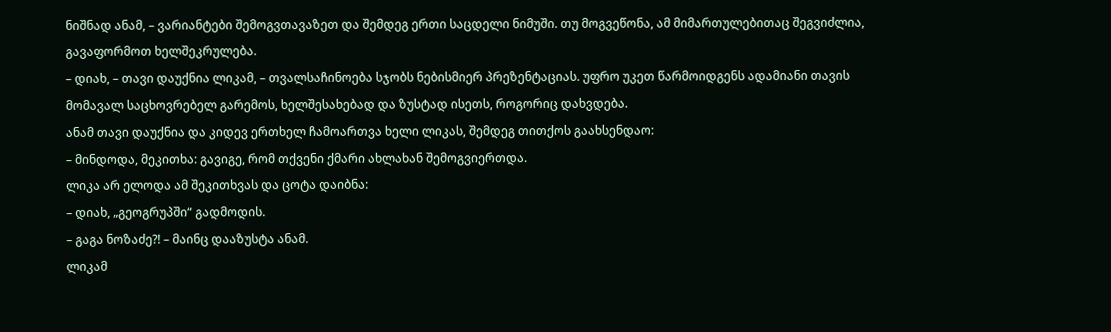ნიშნად ანამ, – ვარიანტები შემოგვთავაზეთ და შემდეგ ერთი საცდელი ნიმუში. თუ მოგვეწონა, ამ მიმართულებითაც შეგვიძლია, გავაფორმოთ ხელშეკრულება.
– დიახ, – თავი დაუქნია ლიკამ, – თვალსაჩინოება სჯობს ნებისმიერ პრეზენტაციას. უფრო უკეთ წარმოიდგენს ადამიანი თავის მომავალ საცხოვრებელ გარემოს, ხელშესახებად და ზუსტად ისეთს, როგორიც დახვდება.
ანამ თავი დაუქნია და კიდევ ერთხელ ჩამოართვა ხელი ლიკას, შემდეგ თითქოს გაახსენდაო:
– მინდოდა, მეკითხა: გავიგე, რომ თქვენი ქმარი ახლახან შემოგვიერთდა.
ლიკა არ ელოდა ამ შეკითხვას და ცოტა დაიბნა:
– დიახ, „გეოგრუპში“ გადმოდის.
– გაგა ნოზაძე?! – მაინც დააზუსტა ანამ.
ლიკამ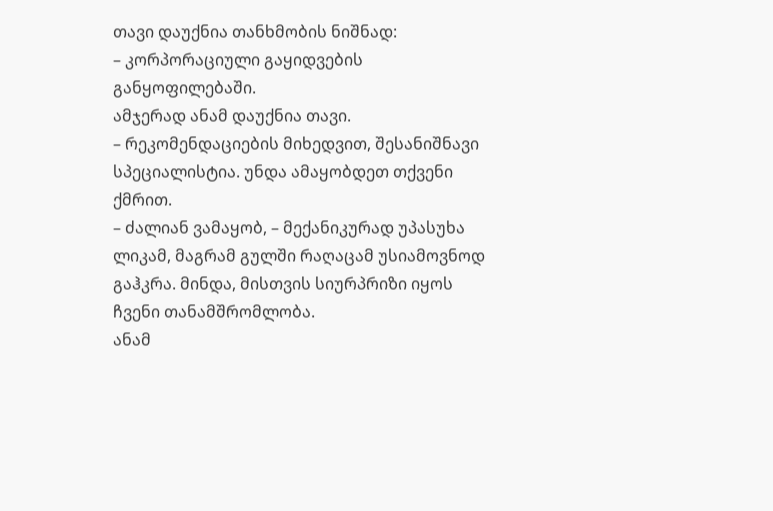თავი დაუქნია თანხმობის ნიშნად:
– კორპორაციული გაყიდვების განყოფილებაში.
ამჯერად ანამ დაუქნია თავი.
– რეკომენდაციების მიხედვით, შესანიშნავი სპეციალისტია. უნდა ამაყობდეთ თქვენი ქმრით.
– ძალიან ვამაყობ, – მექანიკურად უპასუხა ლიკამ, მაგრამ გულში რაღაცამ უსიამოვნოდ გაჰკრა. მინდა, მისთვის სიურპრიზი იყოს ჩვენი თანამშრომლობა.
ანამ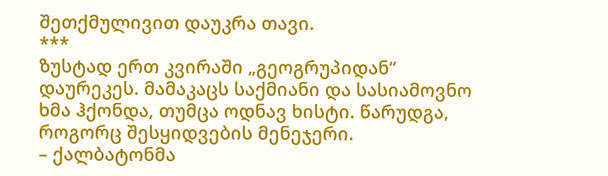შეთქმულივით დაუკრა თავი.
***
ზუსტად ერთ კვირაში „გეოგრუპიდან“ დაურეკეს. მამაკაცს საქმიანი და სასიამოვნო ხმა ჰქონდა, თუმცა ოდნავ ხისტი. წარუდგა, როგორც შესყიდვების მენეჯერი.
– ქალბატონმა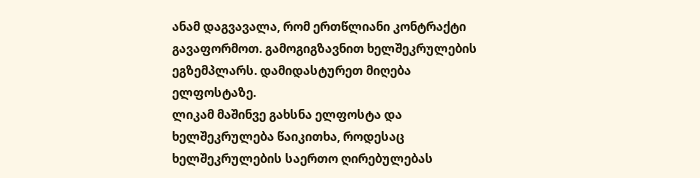ანამ დაგვავალა, რომ ერთწლიანი კონტრაქტი გავაფორმოთ. გამოგიგზავნით ხელშეკრულების ეგზემპლარს. დამიდასტურეთ მიღება ელფოსტაზე.
ლიკამ მაშინვე გახსნა ელფოსტა და ხელშეკრულება წაიკითხა, როდესაც ხელშეკრულების საერთო ღირებულებას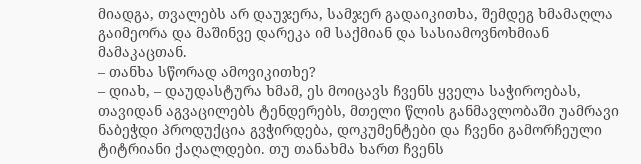მიადგა, თვალებს არ დაუჯერა, სამჯერ გადაიკითხა, შემდეგ ხმამაღლა გაიმეორა და მაშინვე დარეკა იმ საქმიან და სასიამოვნოხმიან მამაკაცთან.
– თანხა სწორად ამოვიკითხე?
– დიახ, – დაუდასტურა ხმამ, ეს მოიცავს ჩვენს ყველა საჭიროებას, თავიდან აგვაცილებს ტენდერებს, მთელი წლის განმავლობაში უამრავი ნაბეჭდი პროდუქცია გვჭირდება, დოკუმენტები და ჩვენი გამორჩეული ტიტრიანი ქაღალდები. თუ თანახმა ხართ ჩვენს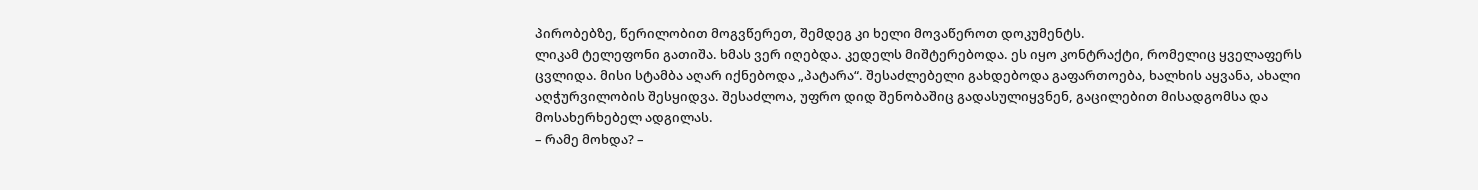პირობებზე, წერილობით მოგვწერეთ, შემდეგ კი ხელი მოვაწეროთ დოკუმენტს.
ლიკამ ტელეფონი გათიშა. ხმას ვერ იღებდა. კედელს მიშტერებოდა. ეს იყო კონტრაქტი, რომელიც ყველაფერს ცვლიდა. მისი სტამბა აღარ იქნებოდა „პატარა“. შესაძლებელი გახდებოდა გაფართოება, ხალხის აყვანა, ახალი აღჭურვილობის შესყიდვა. შესაძლოა, უფრო დიდ შენობაშიც გადასულიყვნენ, გაცილებით მისადგომსა და მოსახერხებელ ადგილას.
– რამე მოხდა? –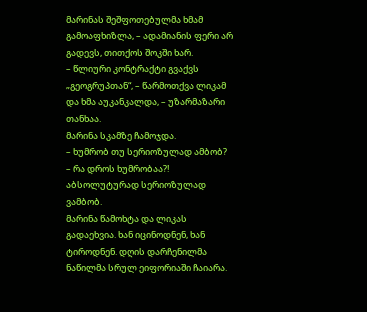მარინას შეშფოთებულმა ხმამ გამოაფხიზლა, – ადამიანის ფერი არ გადევს, თითქოს შოკში ხარ.
– წლიური კონტრაქტი გვაქვს „გეოგრუპთან“, – წარმოთქვა ლიკამ და ხმა აუკანკალდა, – უზარმაზარი თანხაა.
მარინა სკამზე ჩამოჯდა.
– ხუმრობ თუ სერიოზულად ამბობ?
– რა დროს ხუმრობაა?! აბსოლუტურად სერიოზულად ვამბობ.
მარინა წამოხტა და ლიკას გადაეხვია. ხან იცინოდნენ, ხან ტიროდნენ. დღის დარჩენილმა ნაწილმა სრულ ეიფორიაში ჩაიარა.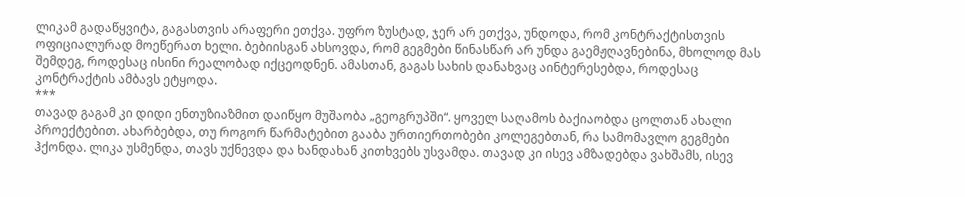ლიკამ გადაწყვიტა, გაგასთვის არაფერი ეთქვა. უფრო ზუსტად, ჯერ არ ეთქვა, უნდოდა, რომ კონტრაქტისთვის ოფიციალურად მოეწერათ ხელი. ბებიისგან ახსოვდა, რომ გეგმები წინასწარ არ უნდა გაემჟღავნებინა, მხოლოდ მას შემდეგ, როდესაც ისინი რეალობად იქცეოდნენ. ამასთან, გაგას სახის დანახვაც აინტერესებდა, როდესაც კონტრაქტის ამბავს ეტყოდა.
***
თავად გაგამ კი დიდი ენთუზიაზმით დაიწყო მუშაობა „გეოგრუპში“. ყოველ საღამოს ბაქიაობდა ცოლთან ახალი პროექტებით. ახარბებდა, თუ როგორ წარმატებით გააბა ურთიერთობები კოლეგებთან, რა სამომავლო გეგმები ჰქონდა. ლიკა უსმენდა, თავს უქნევდა და ხანდახან კითხვებს უსვამდა. თავად კი ისევ ამზადებდა ვახშამს, ისევ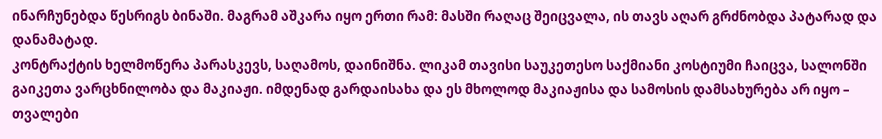ინარჩუნებდა წესრიგს ბინაში. მაგრამ აშკარა იყო ერთი რამ: მასში რაღაც შეიცვალა, ის თავს აღარ გრძნობდა პატარად და დანამატად.
კონტრაქტის ხელმოწერა პარასკევს, საღამოს, დაინიშნა. ლიკამ თავისი საუკეთესო საქმიანი კოსტიუმი ჩაიცვა, სალონში გაიკეთა ვარცხნილობა და მაკიაჟი. იმდენად გარდაისახა და ეს მხოლოდ მაკიაჟისა და სამოსის დამსახურება არ იყო – თვალები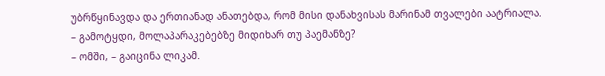უბრწყინავდა და ერთიანად ანათებდა, რომ მისი დანახვისას მარინამ თვალები აატრიალა.
– გამოტყდი, მოლაპარაკებებზე მიდიხარ თუ პაემანზე?
– ომში, – გაიცინა ლიკამ.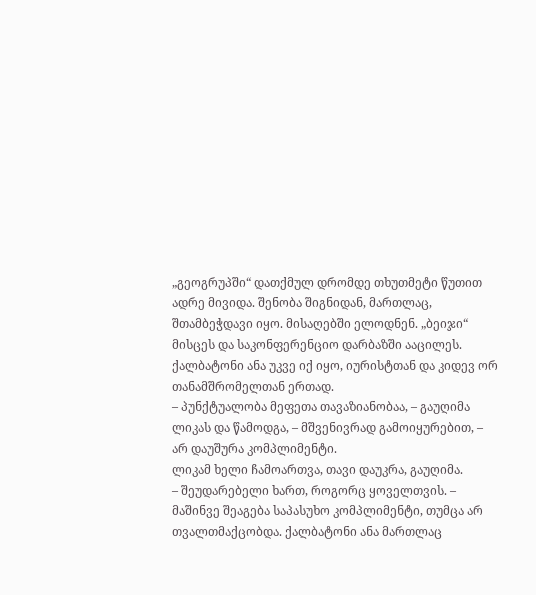„გეოგრუპში“ დათქმულ დრომდე თხუთმეტი წუთით ადრე მივიდა. შენობა შიგნიდან, მართლაც, შთამბეჭდავი იყო. მისაღებში ელოდნენ. „ბეიჯი“ მისცეს და საკონფერენციო დარბაზში ააცილეს.
ქალბატონი ანა უკვე იქ იყო, იურისტთან და კიდევ ორ თანამშრომელთან ერთად.
– პუნქტუალობა მეფეთა თავაზიანობაა, – გაუღიმა ლიკას და წამოდგა, – მშვენივრად გამოიყურებით, – არ დაუშურა კომპლიმენტი.
ლიკამ ხელი ჩამოართვა, თავი დაუკრა, გაუღიმა.
– შეუდარებელი ხართ, როგორც ყოველთვის. – მაშინვე შეაგება საპასუხო კომპლიმენტი, თუმცა არ თვალთმაქცობდა. ქალბატონი ანა მართლაც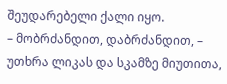შეუდარებელი ქალი იყო.
– მობრძანდით, დაბრძანდით, – უთხრა ლიკას და სკამზე მიუთითა,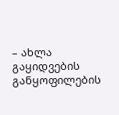– ახლა გაყიდვების განყოფილების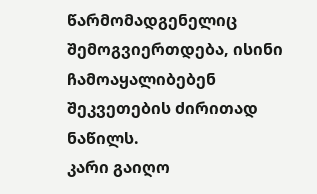წარმომადგენელიც შემოგვიერთდება, ისინი ჩამოაყალიბებენ შეკვეთების ძირითად ნაწილს.
კარი გაიღო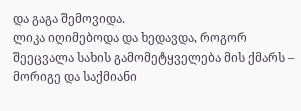და გაგა შემოვიდა.
ლიკა იღიმებოდა და ხედავდა, როგორ შეეცვალა სახის გამომეტყველება მის ქმარს – მორიგე და საქმიანი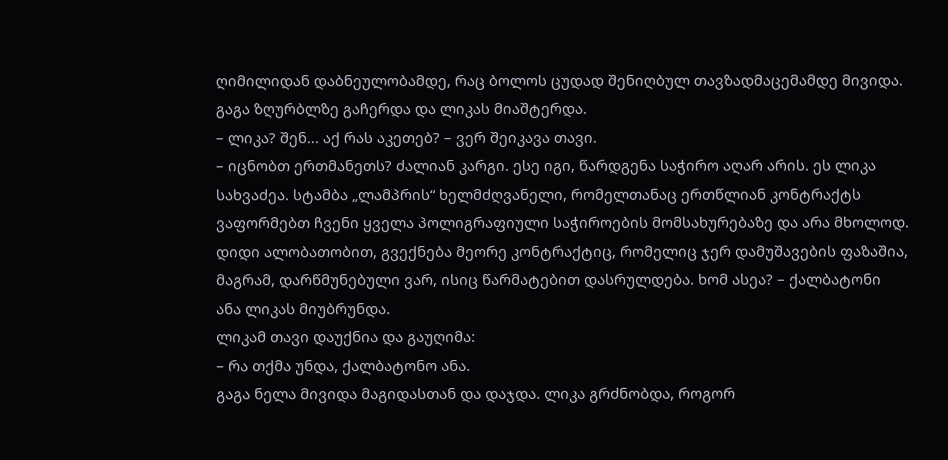ღიმილიდან დაბნეულობამდე, რაც ბოლოს ცუდად შენიღბულ თავზადმაცემამდე მივიდა. გაგა ზღურბლზე გაჩერდა და ლიკას მიაშტერდა.
– ლიკა? შენ... აქ რას აკეთებ? – ვერ შეიკავა თავი.
– იცნობთ ერთმანეთს? ძალიან კარგი. ესე იგი, წარდგენა საჭირო აღარ არის. ეს ლიკა სახვაძეა. სტამბა „ლამპრის“ ხელმძღვანელი, რომელთანაც ერთწლიან კონტრაქტს ვაფორმებთ ჩვენი ყველა პოლიგრაფიული საჭიროების მომსახურებაზე და არა მხოლოდ. დიდი ალობათობით, გვექნება მეორე კონტრაქტიც, რომელიც ჯერ დამუშავების ფაზაშია, მაგრამ, დარწმუნებული ვარ, ისიც წარმატებით დასრულდება. ხომ ასეა? – ქალბატონი ანა ლიკას მიუბრუნდა.
ლიკამ თავი დაუქნია და გაუღიმა:
– რა თქმა უნდა, ქალბატონო ანა.
გაგა ნელა მივიდა მაგიდასთან და დაჯდა. ლიკა გრძნობდა, როგორ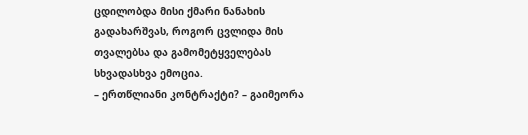ცდილობდა მისი ქმარი ნანახის გადახარშვას, როგორ ცვლიდა მის თვალებსა და გამომეტყველებას სხვადასხვა ემოცია.
– ერთწლიანი კონტრაქტი? – გაიმეორა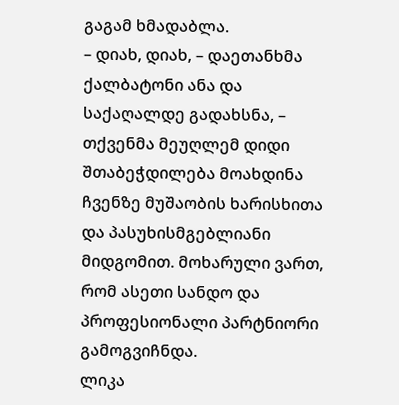გაგამ ხმადაბლა.
– დიახ, დიახ, – დაეთანხმა ქალბატონი ანა და საქაღალდე გადახსნა, – თქვენმა მეუღლემ დიდი შთაბეჭდილება მოახდინა ჩვენზე მუშაობის ხარისხითა და პასუხისმგებლიანი მიდგომით. მოხარული ვართ, რომ ასეთი სანდო და პროფესიონალი პარტნიორი გამოგვიჩნდა.
ლიკა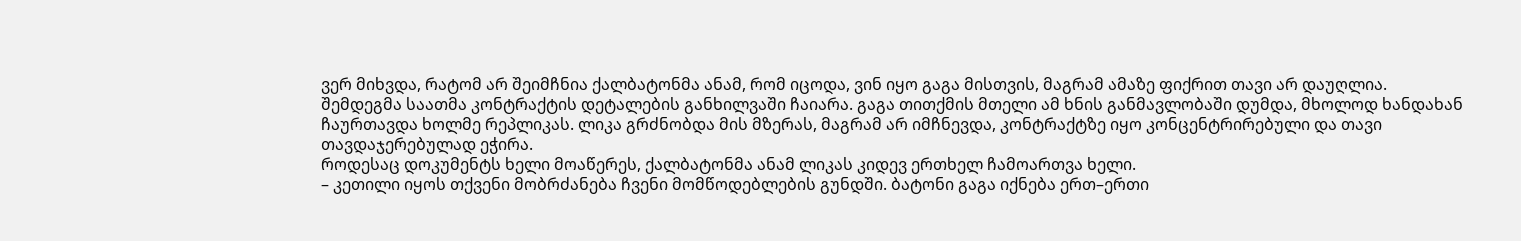ვერ მიხვდა, რატომ არ შეიმჩნია ქალბატონმა ანამ, რომ იცოდა, ვინ იყო გაგა მისთვის, მაგრამ ამაზე ფიქრით თავი არ დაუღლია.
შემდეგმა საათმა კონტრაქტის დეტალების განხილვაში ჩაიარა. გაგა თითქმის მთელი ამ ხნის განმავლობაში დუმდა, მხოლოდ ხანდახან ჩაურთავდა ხოლმე რეპლიკას. ლიკა გრძნობდა მის მზერას, მაგრამ არ იმჩნევდა, კონტრაქტზე იყო კონცენტრირებული და თავი თავდაჯერებულად ეჭირა.
როდესაც დოკუმენტს ხელი მოაწერეს, ქალბატონმა ანამ ლიკას კიდევ ერთხელ ჩამოართვა ხელი.
– კეთილი იყოს თქვენი მობრძანება ჩვენი მომწოდებლების გუნდში. ბატონი გაგა იქნება ერთ–ერთი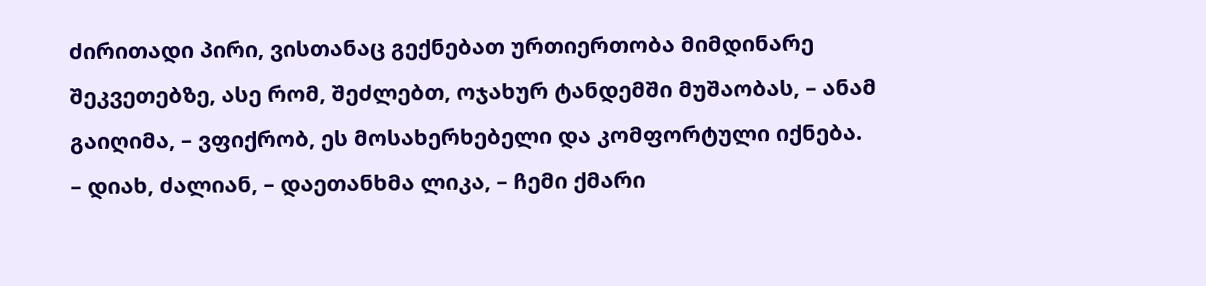ძირითადი პირი, ვისთანაც გექნებათ ურთიერთობა მიმდინარე შეკვეთებზე, ასე რომ, შეძლებთ, ოჯახურ ტანდემში მუშაობას, – ანამ გაიღიმა, – ვფიქრობ, ეს მოსახერხებელი და კომფორტული იქნება.
– დიახ, ძალიან, – დაეთანხმა ლიკა, – ჩემი ქმარი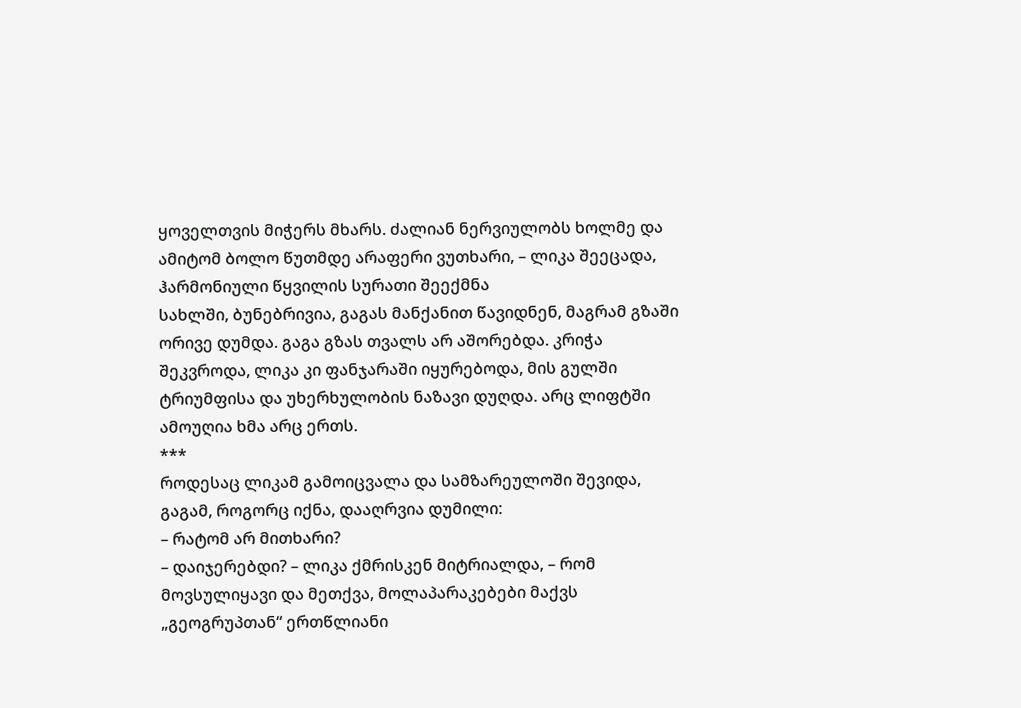ყოველთვის მიჭერს მხარს. ძალიან ნერვიულობს ხოლმე და ამიტომ ბოლო წუთმდე არაფერი ვუთხარი, – ლიკა შეეცადა, ჰარმონიული წყვილის სურათი შეექმნა
სახლში, ბუნებრივია, გაგას მანქანით წავიდნენ, მაგრამ გზაში ორივე დუმდა. გაგა გზას თვალს არ აშორებდა. კრიჭა შეკვროდა, ლიკა კი ფანჯარაში იყურებოდა, მის გულში ტრიუმფისა და უხერხულობის ნაზავი დუღდა. არც ლიფტში ამოუღია ხმა არც ერთს.
***
როდესაც ლიკამ გამოიცვალა და სამზარეულოში შევიდა, გაგამ, როგორც იქნა, დააღრვია დუმილი:
– რატომ არ მითხარი?
– დაიჯერებდი? – ლიკა ქმრისკენ მიტრიალდა, – რომ მოვსულიყავი და მეთქვა, მოლაპარაკებები მაქვს „გეოგრუპთან“ ერთწლიანი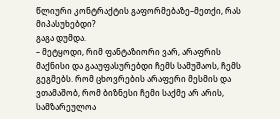წლიური კონტრაქტის გაფორმებაზე–მეთქი, რას მიპასუხებდი?
გაგა დუმდა.
– მეტყოდი, რიმ ფანტაზიორი ვარ, არაფრის მაქნისი და გააუფასურებდი ჩემს სამუშაოს, ჩემს გეგმებს. რომ ცხოვრების არაფერი მესმის და ვთამაშობ, რომ ბიზნესი ჩემი საქმე არ არის, სამზარეულოა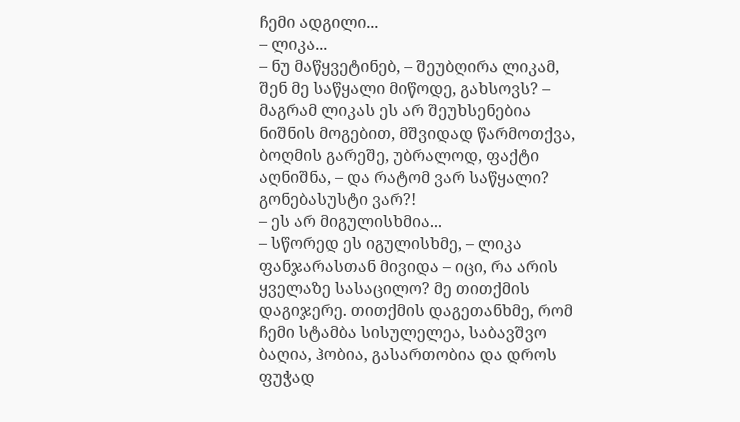ჩემი ადგილი...
– ლიკა...
– ნუ მაწყვეტინებ, – შეუბღირა ლიკამ, შენ მე საწყალი მიწოდე, გახსოვს? – მაგრამ ლიკას ეს არ შეუხსენებია ნიშნის მოგებით, მშვიდად წარმოთქვა, ბოღმის გარეშე, უბრალოდ, ფაქტი აღნიშნა, – და რატომ ვარ საწყალი? გონებასუსტი ვარ?!
– ეს არ მიგულისხმია...
– სწორედ ეს იგულისხმე, – ლიკა ფანჯარასთან მივიდა – იცი, რა არის ყველაზე სასაცილო? მე თითქმის დაგიჯერე. თითქმის დაგეთანხმე, რომ ჩემი სტამბა სისულელეა, საბავშვო ბაღია, ჰობია, გასართობია და დროს ფუჭად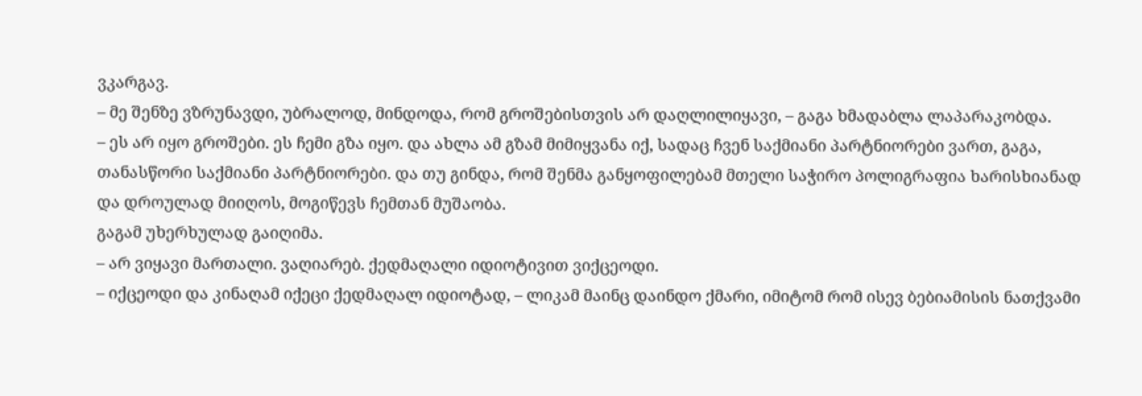ვკარგავ.
– მე შენზე ვზრუნავდი, უბრალოდ, მინდოდა, რომ გროშებისთვის არ დაღლილიყავი, – გაგა ხმადაბლა ლაპარაკობდა.
– ეს არ იყო გროშები. ეს ჩემი გზა იყო. და ახლა ამ გზამ მიმიყვანა იქ, სადაც ჩვენ საქმიანი პარტნიორები ვართ, გაგა, თანასწორი საქმიანი პარტნიორები. და თუ გინდა, რომ შენმა განყოფილებამ მთელი საჭირო პოლიგრაფია ხარისხიანად და დროულად მიიღოს, მოგიწევს ჩემთან მუშაობა.
გაგამ უხერხულად გაიღიმა.
– არ ვიყავი მართალი. ვაღიარებ. ქედმაღალი იდიოტივით ვიქცეოდი.
– იქცეოდი და კინაღამ იქეცი ქედმაღალ იდიოტად, – ლიკამ მაინც დაინდო ქმარი, იმიტომ რომ ისევ ბებიამისის ნათქვამი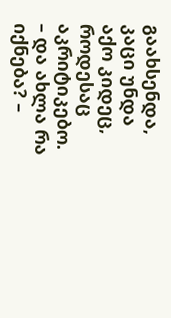გაახსენდა, კაცი უნდა აქო კიდეც, როდესაც აკრიტიკებო.
– და ახლა რა იქნება? –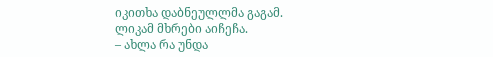იკითხა დაბნეულლმა გაგამ.
ლიკამ მხრები აიჩეჩა.
– ახლა რა უნდა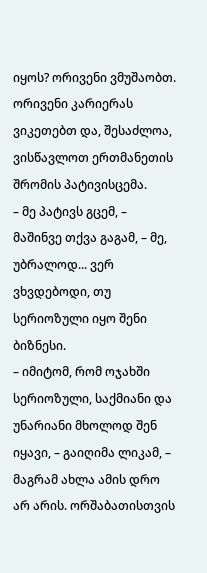იყოს? ორივენი ვმუშაობთ. ორივენი კარიერას ვიკეთებთ და, შესაძლოა, ვისწავლოთ ერთმანეთის შრომის პატივისცემა.
– მე პატივს გცემ, – მაშინვე თქვა გაგამ, – მე, უბრალოდ... ვერ ვხვდებოდი, თუ სერიოზული იყო შენი ბიზნესი.
– იმიტომ, რომ ოჯახში სერიოზული, საქმიანი და უნარიანი მხოლოდ შენ იყავი, – გაიღიმა ლიკამ, – მაგრამ ახლა ამის დრო არ არის. ორშაბათისთვის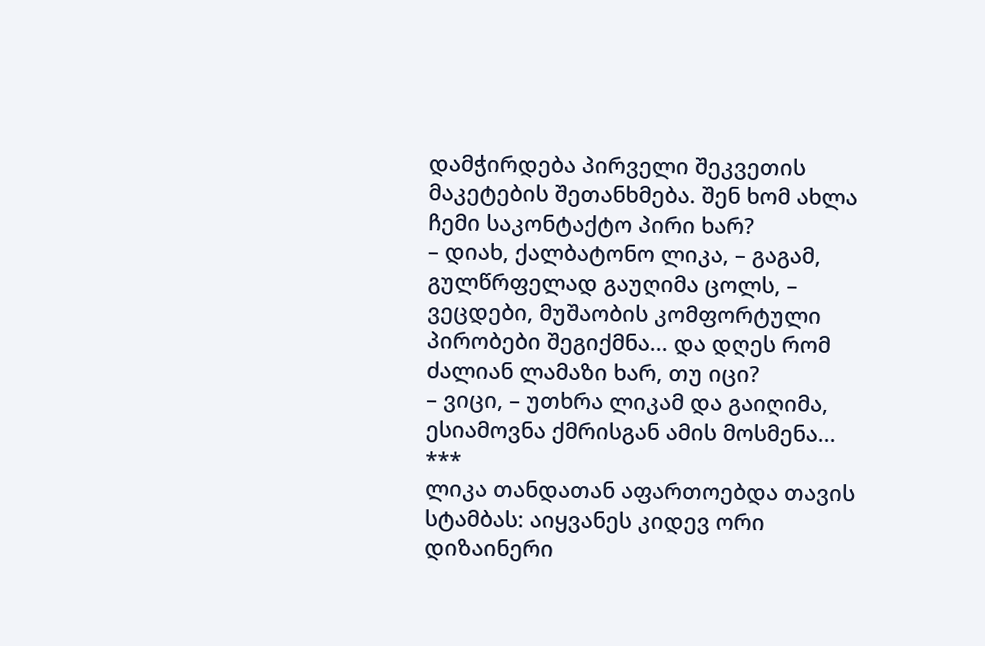დამჭირდება პირველი შეკვეთის მაკეტების შეთანხმება. შენ ხომ ახლა ჩემი საკონტაქტო პირი ხარ?
– დიახ, ქალბატონო ლიკა, – გაგამ, გულწრფელად გაუღიმა ცოლს, – ვეცდები, მუშაობის კომფორტული პირობები შეგიქმნა... და დღეს რომ ძალიან ლამაზი ხარ, თუ იცი?
– ვიცი, – უთხრა ლიკამ და გაიღიმა, ესიამოვნა ქმრისგან ამის მოსმენა...
***
ლიკა თანდათან აფართოებდა თავის სტამბას: აიყვანეს კიდევ ორი დიზაინერი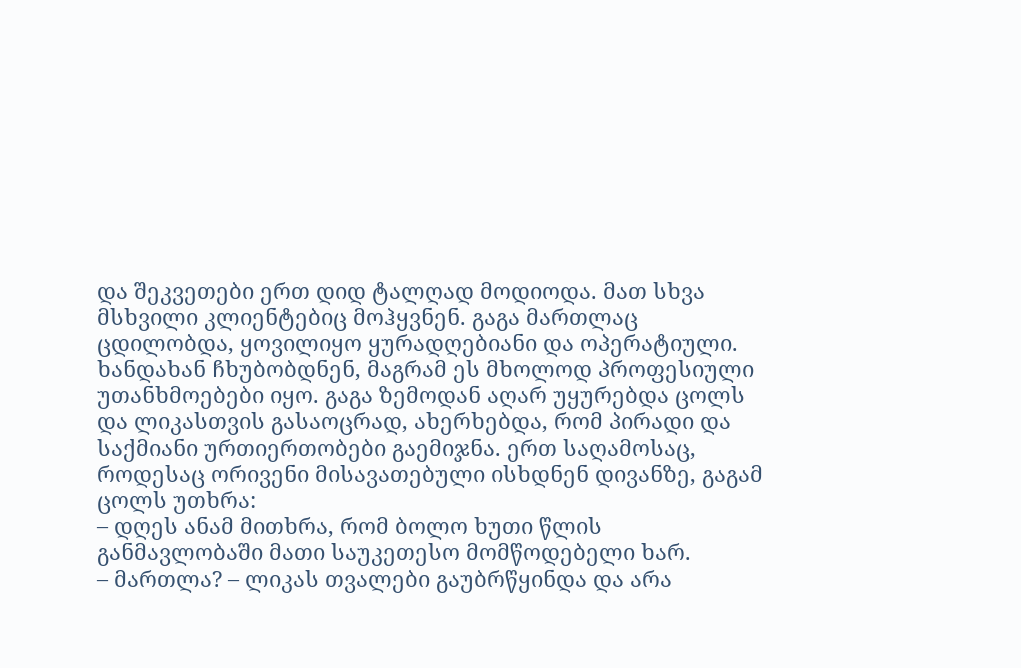და შეკვეთები ერთ დიდ ტალღად მოდიოდა. მათ სხვა მსხვილი კლიენტებიც მოჰყვნენ. გაგა მართლაც ცდილობდა, ყოვილიყო ყურადღებიანი და ოპერატიული. ხანდახან ჩხუბობდნენ, მაგრამ ეს მხოლოდ პროფესიული უთანხმოებები იყო. გაგა ზემოდან აღარ უყურებდა ცოლს და ლიკასთვის გასაოცრად, ახერხებდა, რომ პირადი და საქმიანი ურთიერთობები გაემიჯნა. ერთ საღამოსაც, როდესაც ორივენი მისავათებული ისხდნენ დივანზე, გაგამ ცოლს უთხრა:
– დღეს ანამ მითხრა, რომ ბოლო ხუთი წლის განმავლობაში მათი საუკეთესო მომწოდებელი ხარ.
– მართლა? – ლიკას თვალები გაუბრწყინდა და არა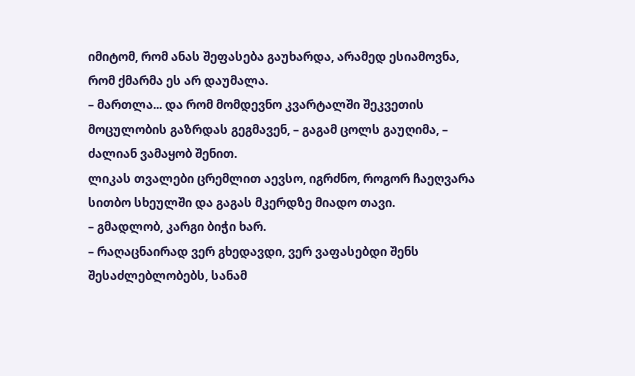იმიტომ, რომ ანას შეფასება გაუხარდა, არამედ ესიამოვნა, რომ ქმარმა ეს არ დაუმალა.
– მართლა... და რომ მომდევნო კვარტალში შეკვეთის მოცულობის გაზრდას გეგმავენ, – გაგამ ცოლს გაუღიმა, – ძალიან ვამაყობ შენით.
ლიკას თვალები ცრემლით აევსო, იგრძნო, როგორ ჩაეღვარა სითბო სხეულში და გაგას მკერდზე მიადო თავი.
– გმადლობ, კარგი ბიჭი ხარ.
– რაღაცნაირად ვერ გხედავდი, ვერ ვაფასებდი შენს შესაძლებლობებს, სანამ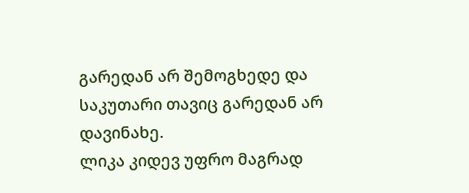გარედან არ შემოგხედე და საკუთარი თავიც გარედან არ დავინახე.
ლიკა კიდევ უფრო მაგრად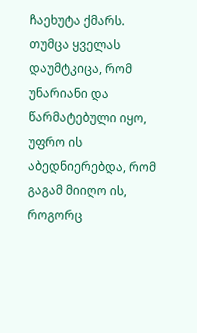ჩაეხუტა ქმარს. თუმცა ყველას დაუმტკიცა, რომ უნარიანი და წარმატებული იყო, უფრო ის აბედნიერებდა, რომ გაგამ მიიღო ის, როგორც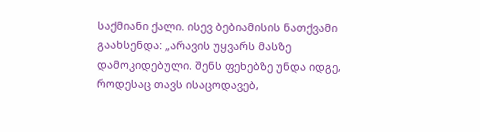საქმიანი ქალი. ისევ ბებიამისის ნათქვამი გაახსენდა: „არავის უყვარს მასზე დამოკიდებული. შენს ფეხებზე უნდა იდგე, როდესაც თავს ისაცოდავებ,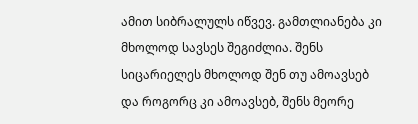ამით სიბრალულს იწვევ. გამთლიანება კი მხოლოდ სავსეს შეგიძლია. შენს სიცარიელეს მხოლოდ შენ თუ ამოავსებ და როგორც კი ამოავსებ, შენს მეორე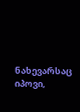ნახევარსაც იპოვი,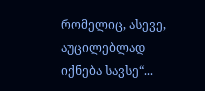რომელიც, ასევე, აუცილებლად იქნება სავსე“...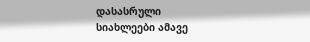დასასრული
სიახლეები ამავე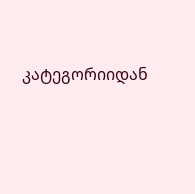კატეგორიიდან